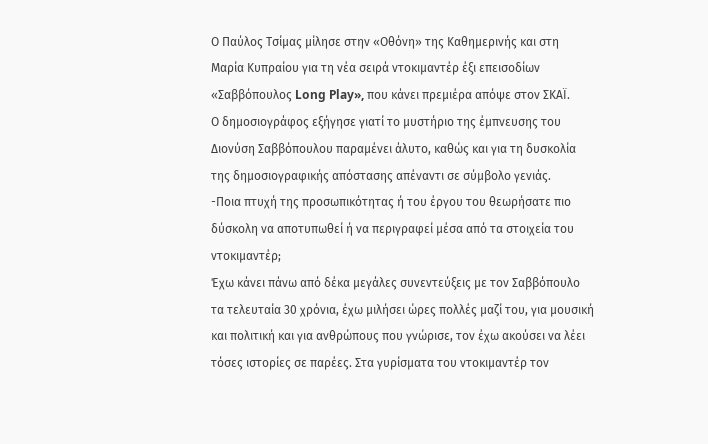Ο Παύλος Τσίμας μίλησε στην «Οθόνη» της Καθημερινής και στη Μαρία Κυπραίου για τη νέα σειρά ντοκιμαντέρ έξι επεισοδίων «Σαββόπουλος Long Play», που κάνει πρεμιέρα απόψε στον ΣΚΑΪ.
Ο δημοσιογράφος εξήγησε γιατί το μυστήριο της έμπνευσης του Διονύση Σαββόπουλου παραμένει άλυτο, καθώς και για τη δυσκολία της δημοσιογραφικής απόστασης απέναντι σε σύμβολο γενιάς.
-Ποια πτυχή της προσωπικότητας ή του έργου του θεωρήσατε πιο δύσκολη να αποτυπωθεί ή να περιγραφεί μέσα από τα στοιχεία του ντοκιμαντέρ;
Έχω κάνει πάνω από δέκα μεγάλες συνεντεύξεις με τον Σαββόπουλο τα τελευταία 30 χρόνια, έχω μιλήσει ώρες πολλές μαζί του, για μουσική και πολιτική και για ανθρώπους που γνώρισε, τον έχω ακούσει να λέει τόσες ιστορίες σε παρέες. Στα γυρίσματα του ντοκιμαντέρ τον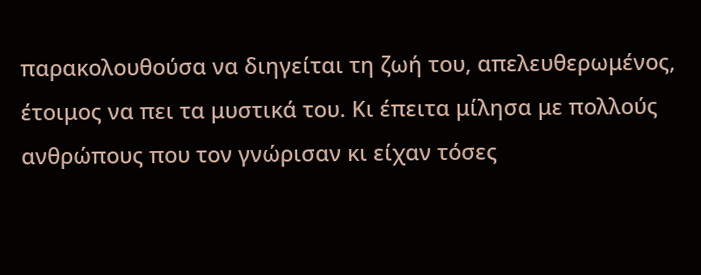παρακολουθούσα να διηγείται τη ζωή του, απελευθερωμένος, έτοιμος να πει τα μυστικά του. Κι έπειτα μίλησα με πολλούς ανθρώπους που τον γνώρισαν κι είχαν τόσες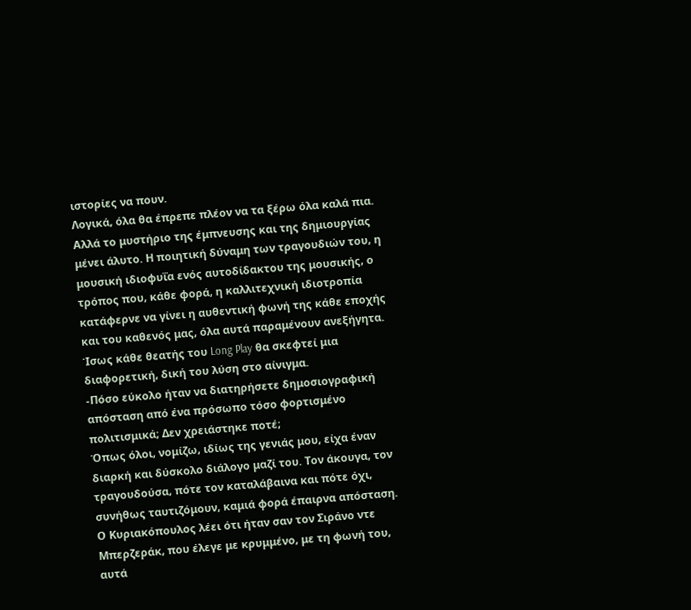ιστορίες να πουν.
Λογικά, όλα θα έπρεπε πλέον να τα ξέρω όλα καλά πια. Αλλά το μυστήριο της έμπνευσης και της δημιουργίας μένει άλυτο. Η ποιητική δύναμη των τραγουδιών του, η μουσική ιδιοφυΐα ενός αυτοδίδακτου της μουσικής, ο τρόπος που, κάθε φορά, η καλλιτεχνική ιδιοτροπία κατάφερνε να γίνει η αυθεντική φωνή της κάθε εποχής και του καθενός μας, όλα αυτά παραμένουν ανεξήγητα. Ίσως κάθε θεατής του Long Play θα σκεφτεί μια διαφορετική, δική του λύση στο αίνιγμα.
-Πόσο εύκολο ήταν να διατηρήσετε δημοσιογραφική απόσταση από ένα πρόσωπο τόσο φορτισμένο πολιτισμικά; Δεν χρειάστηκε ποτέ;
Όπως όλοι, νομίζω, ιδίως της γενιάς μου, είχα έναν διαρκή και δύσκολο διάλογο μαζί του. Τον άκουγα, τον τραγουδούσα, πότε τον καταλάβαινα και πότε όχι, συνήθως ταυτιζόμουν, καμιά φορά έπαιρνα απόσταση. Ο Κυριακόπουλος λέει ότι ήταν σαν τον Σιράνο ντε Μπερζεράκ, που έλεγε με κρυμμένο, με τη φωνή του, αυτά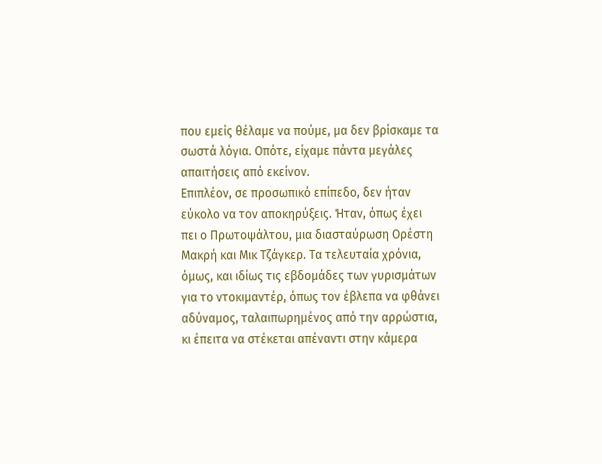που εμείς θέλαμε να πούμε, μα δεν βρίσκαμε τα σωστά λόγια. Οπότε, είχαμε πάντα μεγάλες απαιτήσεις από εκείνον.
Επιπλέον, σε προσωπικό επίπεδο, δεν ήταν εύκολο να τον αποκηρύξεις. Ήταν, όπως έχει πει ο Πρωτοψάλτου, μια διασταύρωση Ορέστη Μακρή και Μικ Τζάγκερ. Τα τελευταία χρόνια, όμως, και ιδίως τις εβδομάδες των γυρισμάτων για το ντοκιμαντέρ, όπως τον έβλεπα να φθάνει αδύναμος, ταλαιπωρημένος από την αρρώστια, κι έπειτα να στέκεται απέναντι στην κάμερα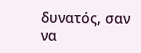δυνατός, σαν να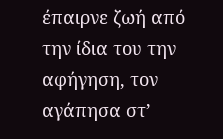έπαιρνε ζωή από την ίδια του την αφήγηση, τον αγάπησα στ’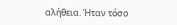αλήθεια. Ήταν τόσο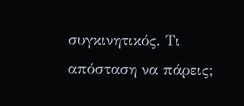συγκινητικός. Τι απόσταση να πάρεις;